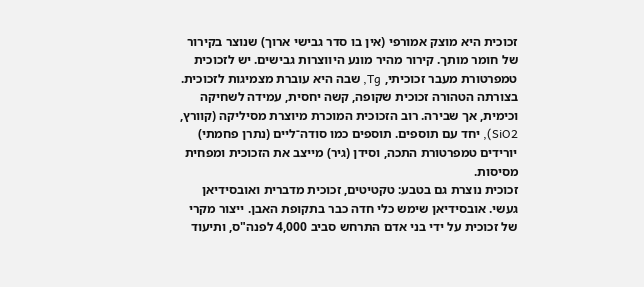זכוכית היא מוצק אמורפי (אין בו סדר גבישי ארוך) שנוצר בקירור של חומר מותך. קירור מהיר מונע היווצרות גבישים. יש לזכוכית טמפרטורת מעבר זכוכיתי, Tg, שבה היא עוברת מצמיגות לזכוכית.
בצורתה הטהורה זכוכית שקופה, קשה יחסית, עמידה לשחיקה וכימית, אך שבירה. רוב הזכוכית המוכרת מיוצרת מסיליקה (קוורץ, SiO2), יחד עם תוספים. תוספים כמו סודה־ליים (נתרן פחמתי) יורידים טמפרטורת התכה, וסידן (גיר) מייצב את הזכוכית ומפחית מסיסות.
זכוכית נוצרת גם בטבע: טקטיטים, זכוכית מדברית ואובסידיאן געשי. אובסידיאן שימש כלי חדה כבר בתקופת האבן. ייצור מקרי של זכוכית על ידי בני אדם התרחש סביב 4,000 לפנה"ס, ותיעוד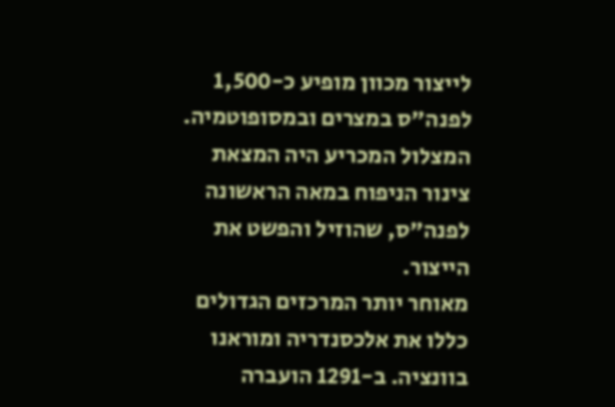לייצור מכוון מופיע כ-1,500 לפנה"ס במצרים ובמסופוטמיה. המצלול המכריע היה המצאת צינור הניפוח במאה הראשונה לפנה"ס, שהוזיל והפשט את הייצור.
מאוחר יותר המרכזים הגדולים כללו את אלכסנדריה ומוראנו בוונציה. ב-1291 הועברה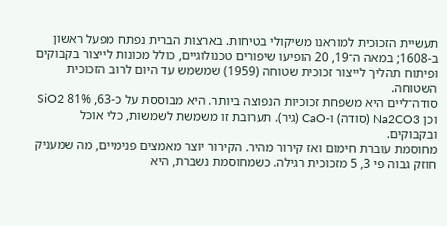תעשיית הזכוכית למוראנו משיקולי בטיחות. בארצות הברית נפתח מפעל ראשון ב-1608; במאה ה־19, 20 הופיעו שיפורים טכנולוגיים, כולל מכונות לייצור בקבוקים ופיתוח תהליך לייצור זכוכית שטוחה (1959) שמשמש עד היום לרוב הזכוכית השטוחה.
סודה־ליים היא משפחת זכוכיות הנפוצה ביותר. היא מבוססת על כ-63, 81% SiO2 וכן Na2CO3 (סודה) ו-CaO (גיר). תערובת זו משמשת לשמשות, כלי אוכל ובקבוקים.
מחוסמת עוברת חימום ואז קירור מהיר. הקירור יוצר מאמצים פנימיים, מה שמעניק חוזק גבוה פי 3, 5 מזכוכית רגילה. כשמחוסמת נשברת, היא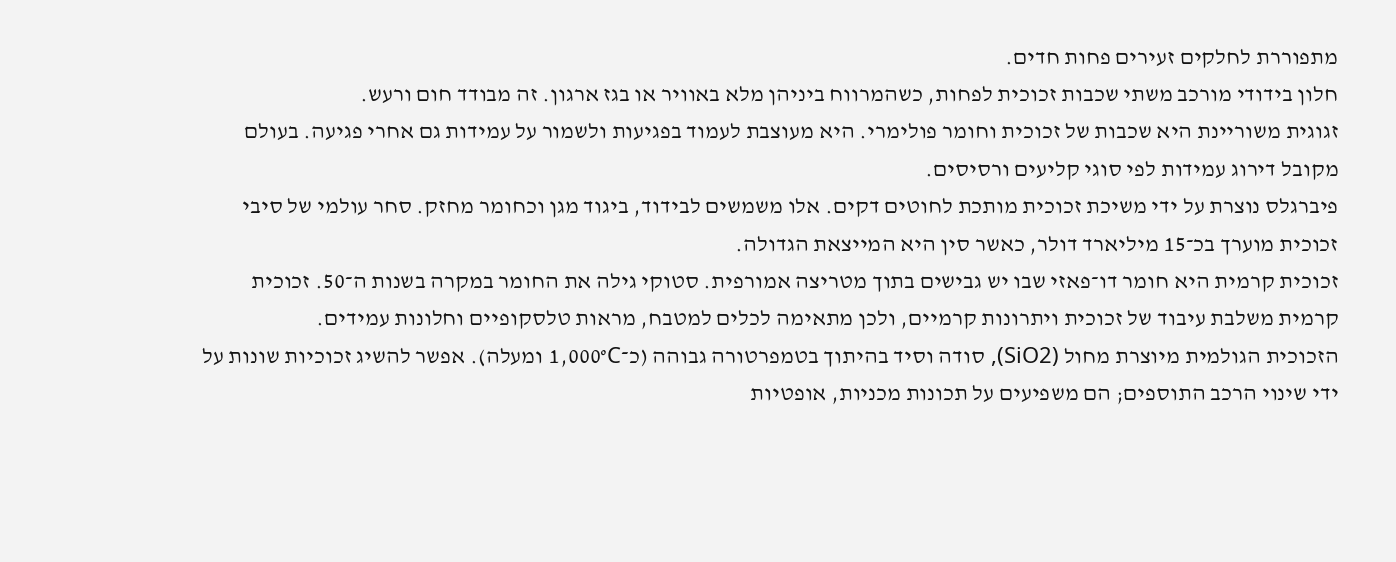מתפוררת לחלקים זעירים פחות חדים.
חלון בידודי מורכב משתי שכבות זכוכית לפחות, כשהמרווח ביניהן מלא באוויר או בגז ארגון. זה מבודד חום ורעש.
זגוגית משוריינת היא שכבות של זכוכית וחומר פולימרי. היא מעוצבת לעמוד בפגיעות ולשמור על עמידות גם אחרי פגיעה. בעולם מקובל דירוג עמידות לפי סוגי קליעים ורסיסים.
פיברגלס נוצרת על ידי משיכת זכוכית מותכת לחוטים דקים. אלו משמשים לבידוד, ביגוד מגן וכחומר מחזק. סחר עולמי של סיבי זכוכית מוערך בכ־15 מיליארד דולר, כאשר סין היא המייצאת הגדולה.
זכוכית קרמית היא חומר דו־פאזי שבו יש גבישים בתוך מטריצה אמורפית. סטוקי גילה את החומר במקרה בשנות ה־50. זכוכית קרמית משלבת עיבוד של זכוכית ויתרונות קרמיים, ולכן מתאימה לכלים למטבח, מראות טלסקופיים וחלונות עמידים.
הזכוכית הגולמית מיוצרת מחול (SiO2), סודה וסיד בהיתוך בטמפרטורה גבוהה (כ־1,000°C ומעלה). אפשר להשיג זכוכיות שונות על ידי שינוי הרכב התוספים; הם משפיעים על תכונות מכניות, אופטיות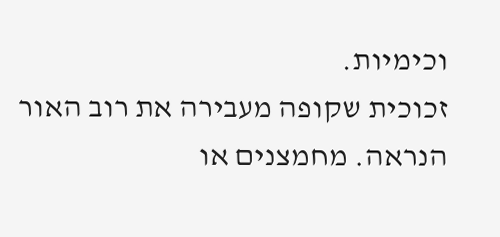וכימיות.
זכוכית שקופה מעבירה את רוב האור הנראה. מחמצנים או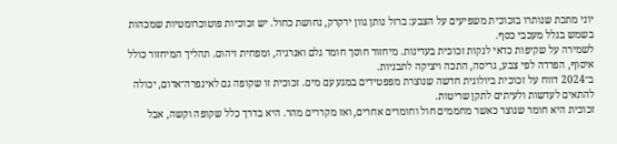יוני מתכת שנותרו בזכוכית משפיעים על הצבע: ברזל נותן גוון ירקרק, נחושת כחול. יש זכוכיות פוטוכרומטיות שמכהות בשמש בגלל מעכבי כסף.
לשמירה על שקיפות כדאי לנקות זכוכית בעדינות. מיחזור חוסך חומר גלם ואנרגיה, ומפחית זיהום. תהליך המיחזור כולל איסוף, הפרדה לפי צבע, גריסה, התכה ויציקה לתבניות.
ב־2024 דווח על זכוכית ביולוגית חדשה שנוצרת מפפטידים במגע עם מים. זכוכית זו שקופה גם לאינפרה־אדום, יכולה להתאים לעדשות ולעיתים לתקן שריטות.
זכוכית היא חומר שנוצר כאשר מחממים חול וחומרים אחרים, ואז מקררים מהר. היא בדרך כלל שקופה וקשה, אבל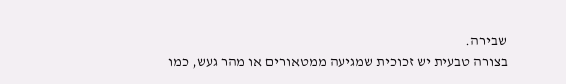שבירה.
בצורה טבעית יש זכוכית שמגיעה ממטאורים או מהר געש, כמו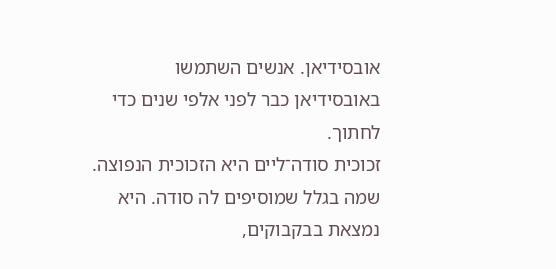אובסידיאן. אנשים השתמשו באובסידיאן כבר לפני אלפי שנים כדי לחתוך.
זכוכית סודה־ליים היא הזכוכית הנפוצה. שמה בגלל שמוסיפים לה סודה. היא נמצאת בבקבוקים,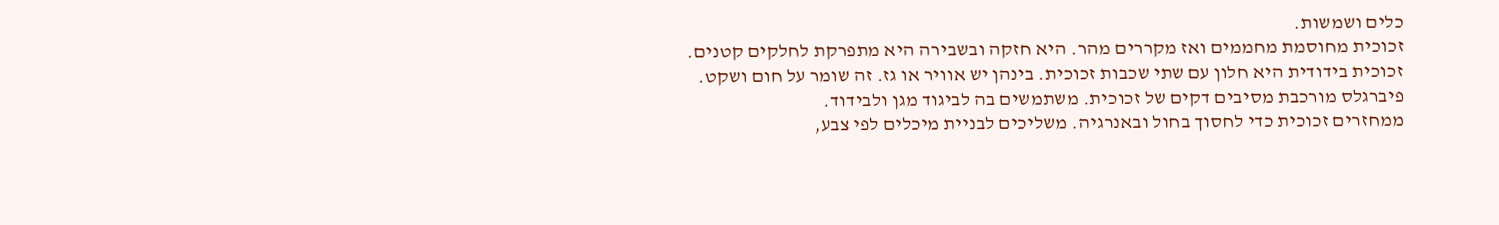כלים ושמשות.
זכוכית מחוסמת מחממים ואז מקררים מהר. היא חזקה ובשבירה היא מתפרקת לחלקים קטנים.
זכוכית בידודית היא חלון עם שתי שכבות זכוכית. בינהן יש אוויר או גז. זה שומר על חום ושקט.
פיברגלס מורכבת מסיבים דקים של זכוכית. משתמשים בה לביגוד מגן ולבידוד.
ממחזרים זכוכית כדי לחסוך בחול ובאנרגיה. משליכים לבניית מיכלים לפי צבע,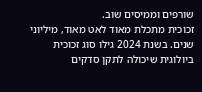שורפים וממיסים שוב.
זכוכית מתכלת מאוד לאט מאוד, מיליוני שנים. בשנת 2024 גילו סוג זכוכית ביולוגית שיכולה לתקן סדקים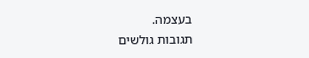בעצמה.
תגובות גולשים